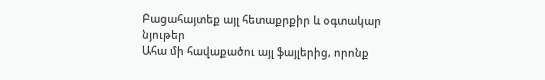Բացահայտեք այլ հետաքրքիր և օգտակար նյութեր
Ահա մի հավաքածու այլ ֆայլերից, որոնք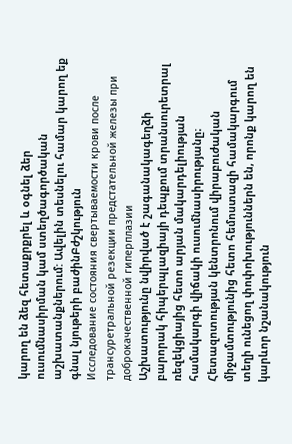կարող են ձեզ հետաքրքրել և օգնել ձեր ուսումնասիրման կամ ստեղծագործական աշխատանքներում: Ավելին տեսնելու համար կարող եք գնալ նյութերի բաժինԲժշկություն
Исследование состояния свертываемости крови после трансуретральной резекции предстательной железы при доброкачественной гиперплазии
Աշխատությունը նվիրված է շագանակագեղձի բարորակ հիպերպլազիայի դեպքում տրանսուրետրալ ռեզեկցիայից հետո արյան մակարդելիության համակարգի վիճակի ուսումնասիրությանը։ Հետազոտության կենտրոնում վիրաբուժական միջամտությունից հետո հեմոստազի համակարգում տեղի ունեցող փոփոխություններն են, որոնք կարող են կարևոր նշանակություն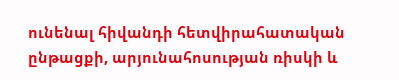ունենալ հիվանդի հետվիրահատական ընթացքի, արյունահոսության ռիսկի և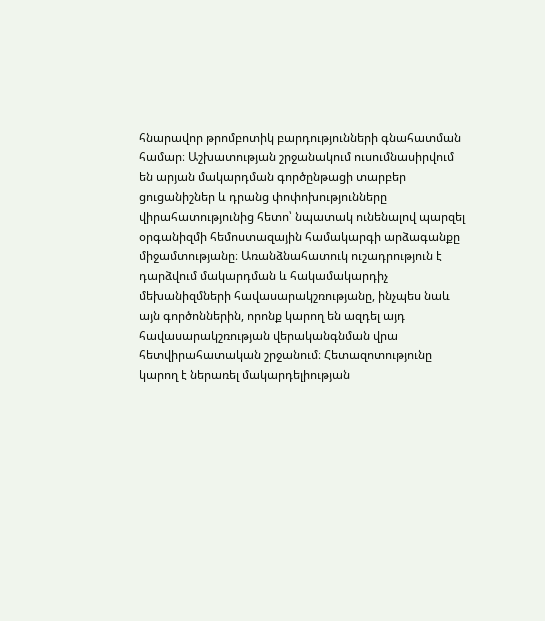հնարավոր թրոմբոտիկ բարդությունների գնահատման համար։ Աշխատության շրջանակում ուսումնասիրվում են արյան մակարդման գործընթացի տարբեր ցուցանիշներ և դրանց փոփոխությունները վիրահատությունից հետո՝ նպատակ ունենալով պարզել օրգանիզմի հեմոստազային համակարգի արձագանքը միջամտությանը։ Առանձնահատուկ ուշադրություն է դարձվում մակարդման և հակամակարդիչ մեխանիզմների հավասարակշռությանը, ինչպես նաև այն գործոններին, որոնք կարող են ազդել այդ հավասարակշռության վերականգնման վրա հետվիրահատական շրջանում։ Հետազոտությունը կարող է ներառել մակարդելիության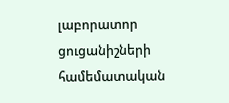լաբորատոր ցուցանիշների համեմատական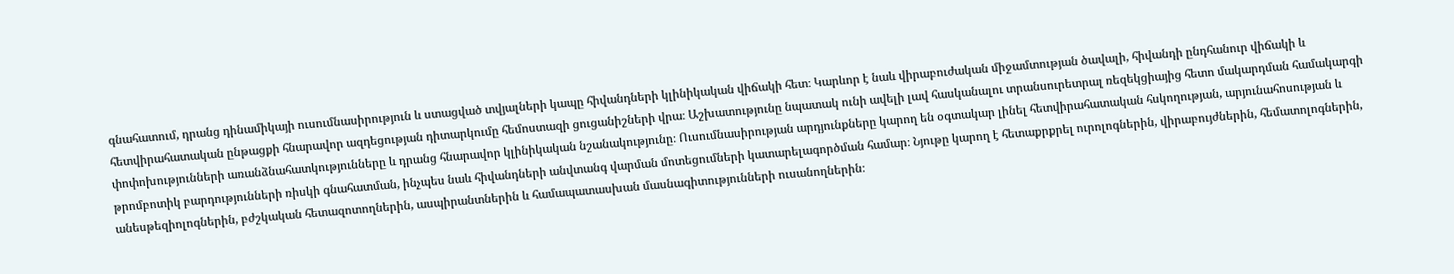գնահատում, դրանց դինամիկայի ուսումնասիրություն և ստացված տվյալների կապը հիվանդների կլինիկական վիճակի հետ։ Կարևոր է նաև վիրաբուժական միջամտության ծավալի, հիվանդի ընդհանուր վիճակի և հետվիրահատական ընթացքի հնարավոր ազդեցության դիտարկումը հեմոստազի ցուցանիշների վրա։ Աշխատությունը նպատակ ունի ավելի լավ հասկանալու տրանսուրետրալ ռեզեկցիայից հետո մակարդման համակարգի փոփոխությունների առանձնահատկությունները և դրանց հնարավոր կլինիկական նշանակությունը։ Ուսումնասիրության արդյունքները կարող են օգտակար լինել հետվիրահատական հսկողության, արյունահոսության և թրոմբոտիկ բարդությունների ռիսկի գնահատման, ինչպես նաև հիվանդների անվտանգ վարման մոտեցումների կատարելագործման համար։ Նյութը կարող է հետաքրքրել ուրոլոգներին, վիրաբույժներին, հեմատոլոգներին, անեսթեզիոլոգներին, բժշկական հետազոտողներին, ասպիրանտներին և համապատասխան մասնագիտությունների ուսանողներին։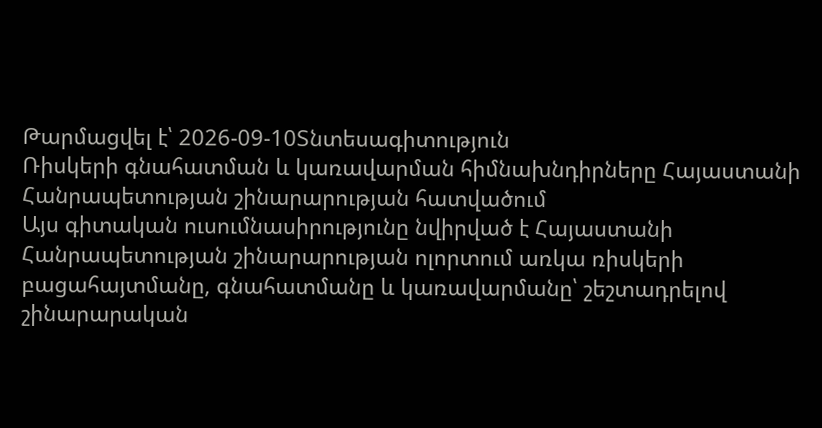Թարմացվել է՝ 2026-09-10Տնտեսագիտություն
Ռիսկերի գնահատման և կառավարման հիմնախնդիրները Հայաստանի Հանրապետության շինարարության հատվածում
Այս գիտական ուսումնասիրությունը նվիրված է Հայաստանի Հանրապետության շինարարության ոլորտում առկա ռիսկերի բացահայտմանը, գնահատմանը և կառավարմանը՝ շեշտադրելով շինարարական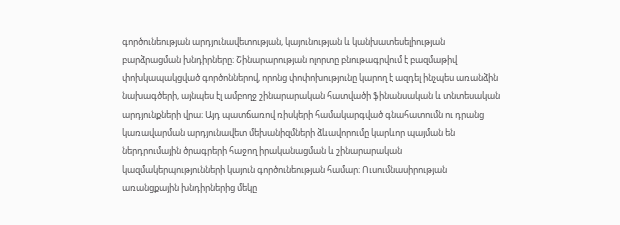գործունեության արդյունավետության, կայունության և կանխատեսելիության բարձրացման խնդիրները։ Շինարարության ոլորտը բնութագրվում է բազմաթիվ փոխկապակցված գործոններով, որոնց փոփոխությունը կարող է ազդել ինչպես առանձին նախագծերի, այնպես էլ ամբողջ շինարարական հատվածի ֆինանսական և տնտեսական արդյունքների վրա։ Այդ պատճառով ռիսկերի համակարգված գնահատումն ու դրանց կառավարման արդյունավետ մեխանիզմների ձևավորումը կարևոր պայման են ներդրումային ծրագրերի հաջող իրականացման և շինարարական կազմակերպությունների կայուն գործունեության համար։ Ուսումնասիրության առանցքային խնդիրներից մեկը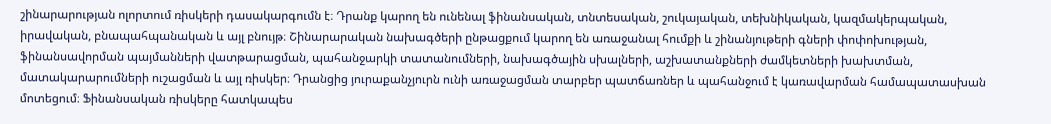շինարարության ոլորտում ռիսկերի դասակարգումն է։ Դրանք կարող են ունենալ ֆինանսական, տնտեսական, շուկայական, տեխնիկական, կազմակերպական, իրավական, բնապահպանական և այլ բնույթ։ Շինարարական նախագծերի ընթացքում կարող են առաջանալ հումքի և շինանյութերի գների փոփոխության, ֆինանսավորման պայմանների վատթարացման, պահանջարկի տատանումների, նախագծային սխալների, աշխատանքների ժամկետների խախտման, մատակարարումների ուշացման և այլ ռիսկեր։ Դրանցից յուրաքանչյուրն ունի առաջացման տարբեր պատճառներ և պահանջում է կառավարման համապատասխան մոտեցում։ Ֆինանսական ռիսկերը հատկապես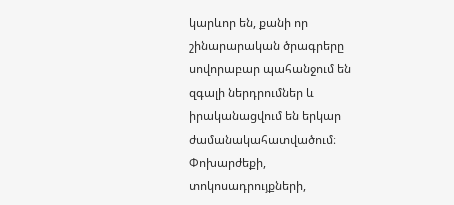կարևոր են, քանի որ շինարարական ծրագրերը սովորաբար պահանջում են զգալի ներդրումներ և իրականացվում են երկար ժամանակահատվածում։ Փոխարժեքի, տոկոսադրույքների,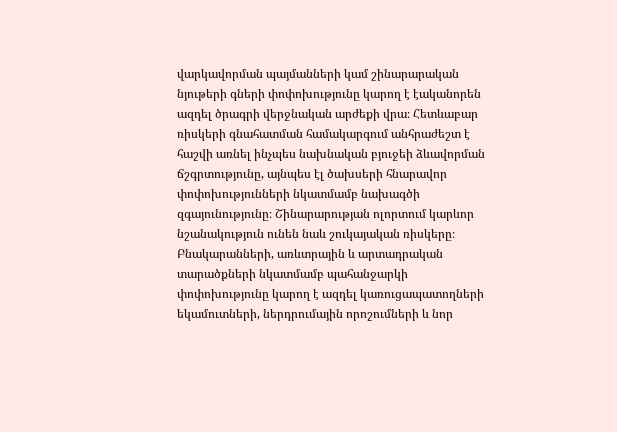վարկավորման պայմանների կամ շինարարական նյութերի գների փոփոխությունը կարող է էականորեն ազդել ծրագրի վերջնական արժեքի վրա։ Հետևաբար ռիսկերի գնահատման համակարգում անհրաժեշտ է հաշվի առնել ինչպես նախնական բյուջեի ձևավորման ճշգրտությունը, այնպես էլ ծախսերի հնարավոր փոփոխությունների նկատմամբ նախագծի զգայունությունը։ Շինարարության ոլորտում կարևոր նշանակություն ունեն նաև շուկայական ռիսկերը։ Բնակարանների, առևտրային և արտադրական տարածքների նկատմամբ պահանջարկի փոփոխությունը կարող է ազդել կառուցապատողների եկամուտների, ներդրումային որոշումների և նոր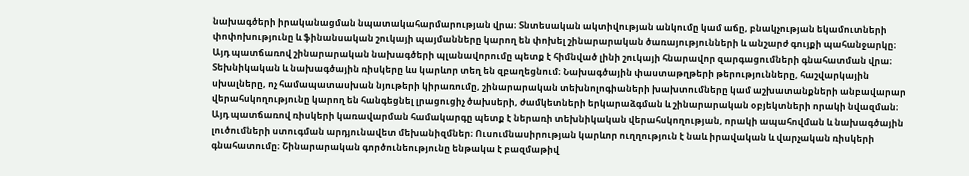նախագծերի իրականացման նպատակահարմարության վրա։ Տնտեսական ակտիվության անկումը կամ աճը, բնակչության եկամուտների փոփոխությունը և ֆինանսական շուկայի պայմանները կարող են փոխել շինարարական ծառայությունների և անշարժ գույքի պահանջարկը։ Այդ պատճառով շինարարական նախագծերի պլանավորումը պետք է հիմնված լինի շուկայի հնարավոր զարգացումների գնահատման վրա։ Տեխնիկական և նախագծային ռիսկերը ևս կարևոր տեղ են զբաղեցնում։ Նախագծային փաստաթղթերի թերությունները, հաշվարկային սխալները, ոչ համապատասխան նյութերի կիրառումը, շինարարական տեխնոլոգիաների խախտումները կամ աշխատանքների անբավարար վերահսկողությունը կարող են հանգեցնել լրացուցիչ ծախսերի, ժամկետների երկարաձգման և շինարարական օբյեկտների որակի նվազման։ Այդ պատճառով ռիսկերի կառավարման համակարգը պետք է ներառի տեխնիկական վերահսկողության, որակի ապահովման և նախագծային լուծումների ստուգման արդյունավետ մեխանիզմներ։ Ուսումնասիրության կարևոր ուղղություն է նաև իրավական և վարչական ռիսկերի գնահատումը։ Շինարարական գործունեությունը ենթակա է բազմաթիվ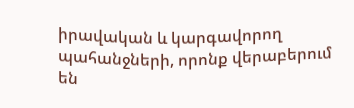իրավական և կարգավորող պահանջների, որոնք վերաբերում են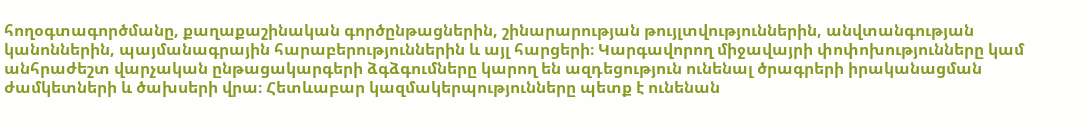հողօգտագործմանը, քաղաքաշինական գործընթացներին, շինարարության թույլտվություններին, անվտանգության կանոններին, պայմանագրային հարաբերություններին և այլ հարցերի։ Կարգավորող միջավայրի փոփոխությունները կամ անհրաժեշտ վարչական ընթացակարգերի ձգձգումները կարող են ազդեցություն ունենալ ծրագրերի իրականացման ժամկետների և ծախսերի վրա։ Հետևաբար կազմակերպությունները պետք է ունենան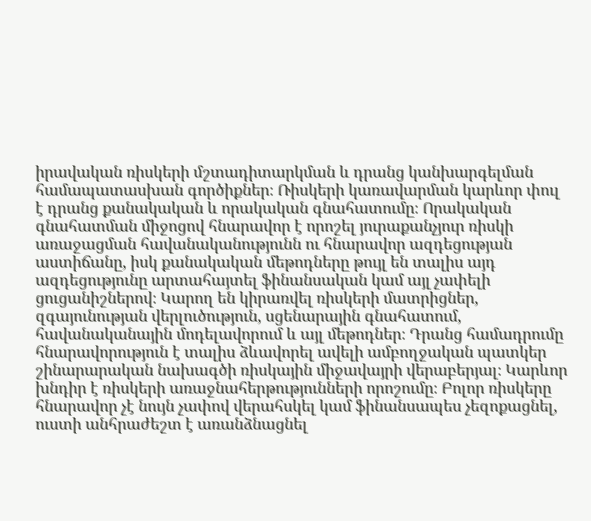իրավական ռիսկերի մշտադիտարկման և դրանց կանխարգելման համապատասխան գործիքներ։ Ռիսկերի կառավարման կարևոր փուլ է դրանց քանակական և որակական գնահատումը։ Որակական գնահատման միջոցով հնարավոր է որոշել յուրաքանչյուր ռիսկի առաջացման հավանականությունն ու հնարավոր ազդեցության աստիճանը, իսկ քանակական մեթոդները թույլ են տալիս այդ ազդեցությունը արտահայտել ֆինանսական կամ այլ չափելի ցուցանիշներով։ Կարող են կիրառվել ռիսկերի մատրիցներ, զգայունության վերլուծություն, սցենարային գնահատում, հավանականային մոդելավորում և այլ մեթոդներ։ Դրանց համադրումը հնարավորություն է տալիս ձևավորել ավելի ամբողջական պատկեր շինարարական նախագծի ռիսկային միջավայրի վերաբերյալ։ Կարևոր խնդիր է ռիսկերի առաջնահերթությունների որոշումը։ Բոլոր ռիսկերը հնարավոր չէ նույն չափով վերահսկել կամ ֆինանսապես չեզոքացնել, ուստի անհրաժեշտ է առանձնացնել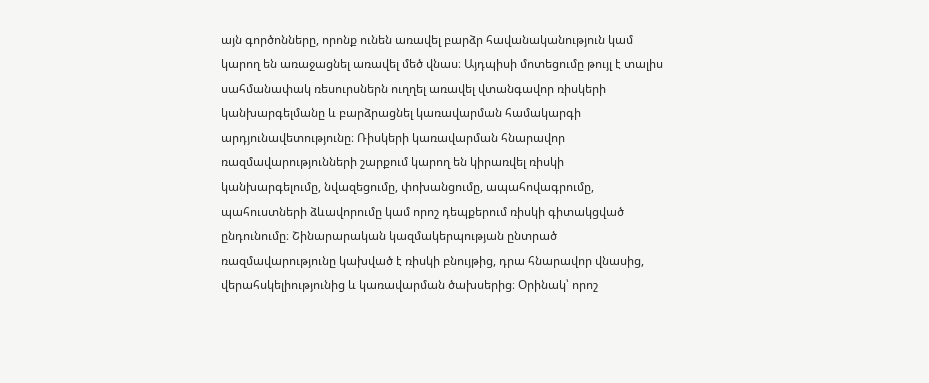այն գործոնները, որոնք ունեն առավել բարձր հավանականություն կամ կարող են առաջացնել առավել մեծ վնաս։ Այդպիսի մոտեցումը թույլ է տալիս սահմանափակ ռեսուրսներն ուղղել առավել վտանգավոր ռիսկերի կանխարգելմանը և բարձրացնել կառավարման համակարգի արդյունավետությունը։ Ռիսկերի կառավարման հնարավոր ռազմավարությունների շարքում կարող են կիրառվել ռիսկի կանխարգելումը, նվազեցումը, փոխանցումը, ապահովագրումը, պահուստների ձևավորումը կամ որոշ դեպքերում ռիսկի գիտակցված ընդունումը։ Շինարարական կազմակերպության ընտրած ռազմավարությունը կախված է ռիսկի բնույթից, դրա հնարավոր վնասից, վերահսկելիությունից և կառավարման ծախսերից։ Օրինակ՝ որոշ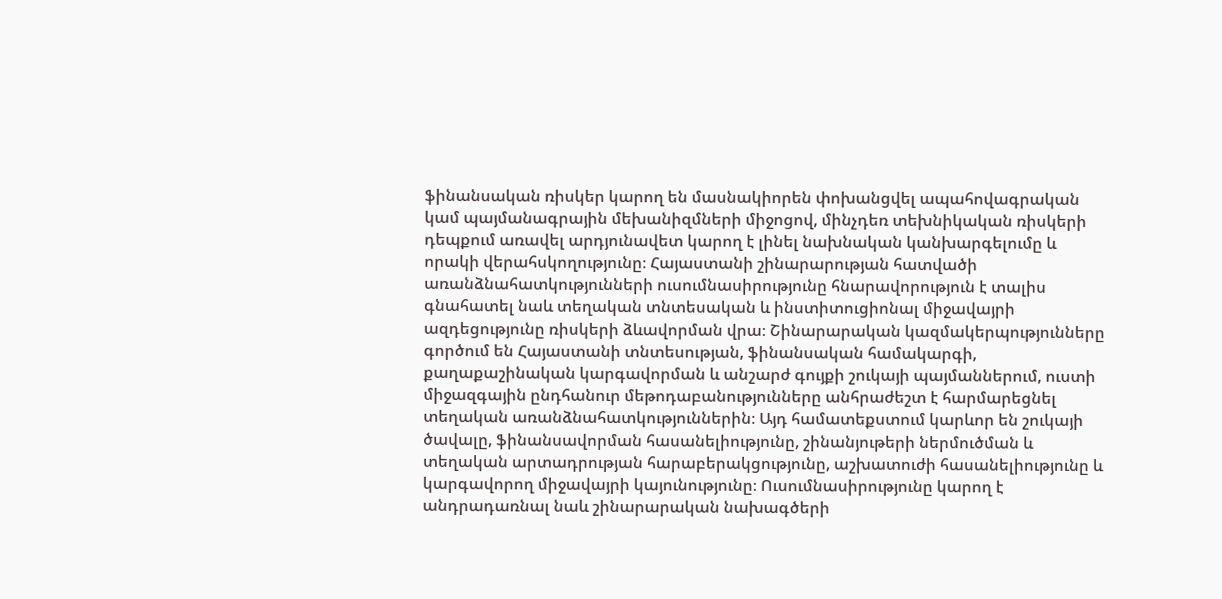ֆինանսական ռիսկեր կարող են մասնակիորեն փոխանցվել ապահովագրական կամ պայմանագրային մեխանիզմների միջոցով, մինչդեռ տեխնիկական ռիսկերի դեպքում առավել արդյունավետ կարող է լինել նախնական կանխարգելումը և որակի վերահսկողությունը։ Հայաստանի շինարարության հատվածի առանձնահատկությունների ուսումնասիրությունը հնարավորություն է տալիս գնահատել նաև տեղական տնտեսական և ինստիտուցիոնալ միջավայրի ազդեցությունը ռիսկերի ձևավորման վրա։ Շինարարական կազմակերպությունները գործում են Հայաստանի տնտեսության, ֆինանսական համակարգի, քաղաքաշինական կարգավորման և անշարժ գույքի շուկայի պայմաններում, ուստի միջազգային ընդհանուր մեթոդաբանությունները անհրաժեշտ է հարմարեցնել տեղական առանձնահատկություններին։ Այդ համատեքստում կարևոր են շուկայի ծավալը, ֆինանսավորման հասանելիությունը, շինանյութերի ներմուծման և տեղական արտադրության հարաբերակցությունը, աշխատուժի հասանելիությունը և կարգավորող միջավայրի կայունությունը։ Ուսումնասիրությունը կարող է անդրադառնալ նաև շինարարական նախագծերի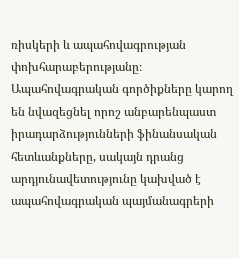ռիսկերի և ապահովագրության փոխհարաբերությանը։ Ապահովագրական գործիքները կարող են նվազեցնել որոշ անբարենպաստ իրադարձությունների ֆինանսական հետևանքները, սակայն դրանց արդյունավետությունը կախված է ապահովագրական պայմանագրերի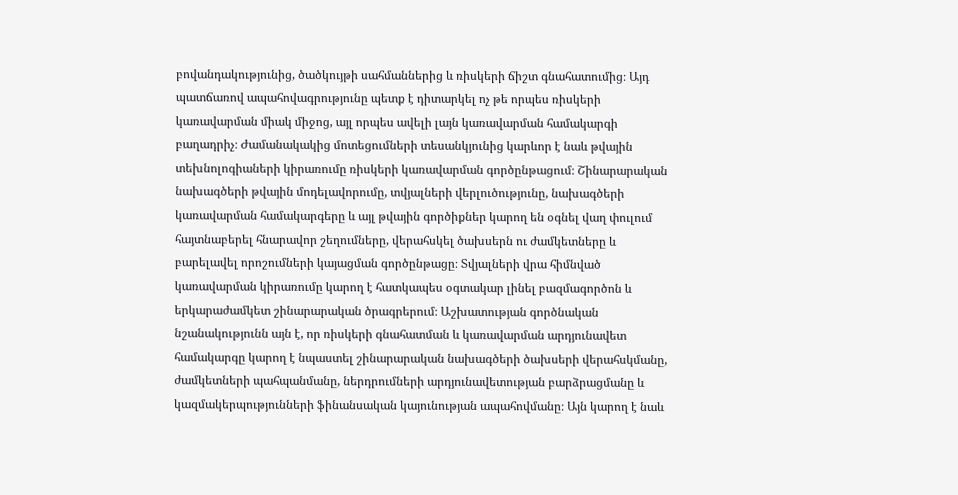բովանդակությունից, ծածկույթի սահմաններից և ռիսկերի ճիշտ գնահատումից։ Այդ պատճառով ապահովագրությունը պետք է դիտարկել ոչ թե որպես ռիսկերի կառավարման միակ միջոց, այլ որպես ավելի լայն կառավարման համակարգի բաղադրիչ։ Ժամանակակից մոտեցումների տեսանկյունից կարևոր է նաև թվային տեխնոլոգիաների կիրառումը ռիսկերի կառավարման գործընթացում։ Շինարարական նախագծերի թվային մոդելավորումը, տվյալների վերլուծությունը, նախագծերի կառավարման համակարգերը և այլ թվային գործիքներ կարող են օգնել վաղ փուլում հայտնաբերել հնարավոր շեղումները, վերահսկել ծախսերն ու ժամկետները և բարելավել որոշումների կայացման գործընթացը։ Տվյալների վրա հիմնված կառավարման կիրառումը կարող է հատկապես օգտակար լինել բազմագործոն և երկարաժամկետ շինարարական ծրագրերում։ Աշխատության գործնական նշանակությունն այն է, որ ռիսկերի գնահատման և կառավարման արդյունավետ համակարգը կարող է նպաստել շինարարական նախագծերի ծախսերի վերահսկմանը, ժամկետների պահպանմանը, ներդրումների արդյունավետության բարձրացմանը և կազմակերպությունների ֆինանսական կայունության ապահովմանը։ Այն կարող է նաև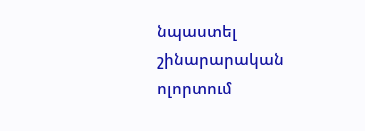նպաստել շինարարական ոլորտում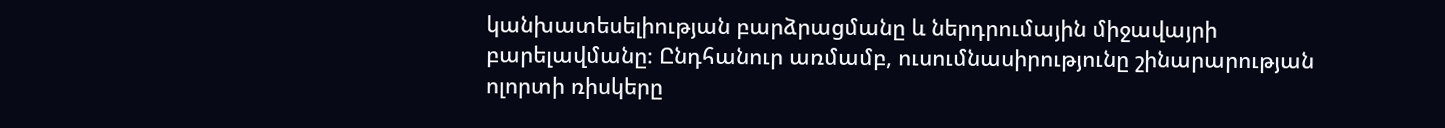կանխատեսելիության բարձրացմանը և ներդրումային միջավայրի բարելավմանը։ Ընդհանուր առմամբ, ուսումնասիրությունը շինարարության ոլորտի ռիսկերը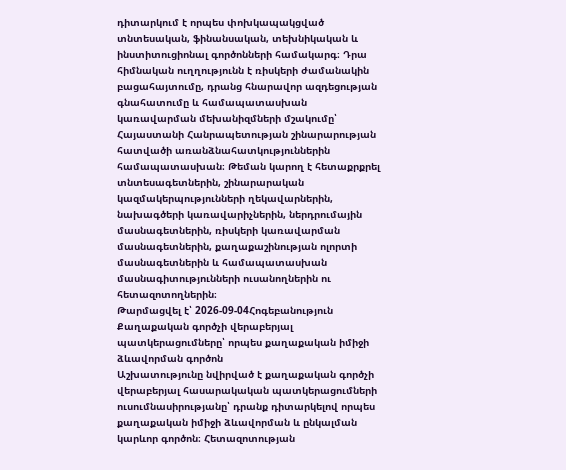դիտարկում է որպես փոխկապակցված տնտեսական, ֆինանսական, տեխնիկական և ինստիտուցիոնալ գործոնների համակարգ։ Դրա հիմնական ուղղությունն է ռիսկերի ժամանակին բացահայտումը, դրանց հնարավոր ազդեցության գնահատումը և համապատասխան կառավարման մեխանիզմների մշակումը՝ Հայաստանի Հանրապետության շինարարության հատվածի առանձնահատկություններին համապատասխան։ Թեման կարող է հետաքրքրել տնտեսագետներին, շինարարական կազմակերպությունների ղեկավարներին, նախագծերի կառավարիչներին, ներդրումային մասնագետներին, ռիսկերի կառավարման մասնագետներին, քաղաքաշինության ոլորտի մասնագետներին և համապատասխան մասնագիտությունների ուսանողներին ու հետազոտողներին։
Թարմացվել է՝ 2026-09-04Հոգեբանություն
Քաղաքական գործչի վերաբերյալ պատկերացումները՝ որպես քաղաքական իմիջի ձևավորման գործոն
Աշխատությունը նվիրված է քաղաքական գործչի վերաբերյալ հասարակական պատկերացումների ուսումնասիրությանը՝ դրանք դիտարկելով որպես քաղաքական իմիջի ձևավորման և ընկալման կարևոր գործոն։ Հետազոտության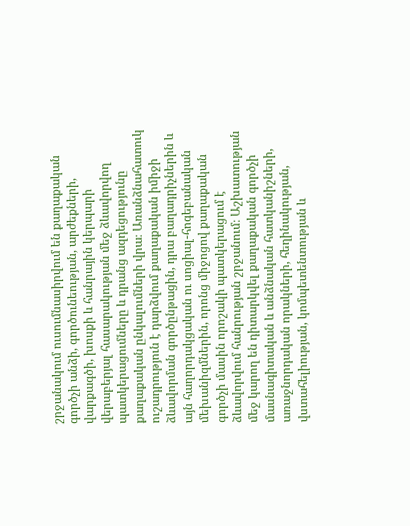շրջանակում ուսումնասիրվում են քաղաքական գործչի անձի, գործունեության, արժեքների, վարքագծի, խոսքի և հանրային կերպարի վերաբերյալ հասարակության մեջ ձևավորվող պատկերացումները և դրանց ազդեցությունը քաղաքական ընկալումների վրա։ Առանձնահատուկ ուշադրություն է դարձվում քաղաքական իմիջի ձևավորման գործընթացին, դրա բաղադրիչներին և այն հաղորդակցական ու սոցիալ-հոգեբանական մեխանիզմներին, որոնց միջոցով քաղաքական գործչի մասին որոշակի պատկերացում է ձևավորվում հանրության շրջանում։ Աշխատության մեջ կարող են դիտարկվել քաղաքական գործչի մասնագիտական և անձնական հատկանիշների, առաջնորդական որակների, հեղինակության, վստահելիության, կոմպետենտության և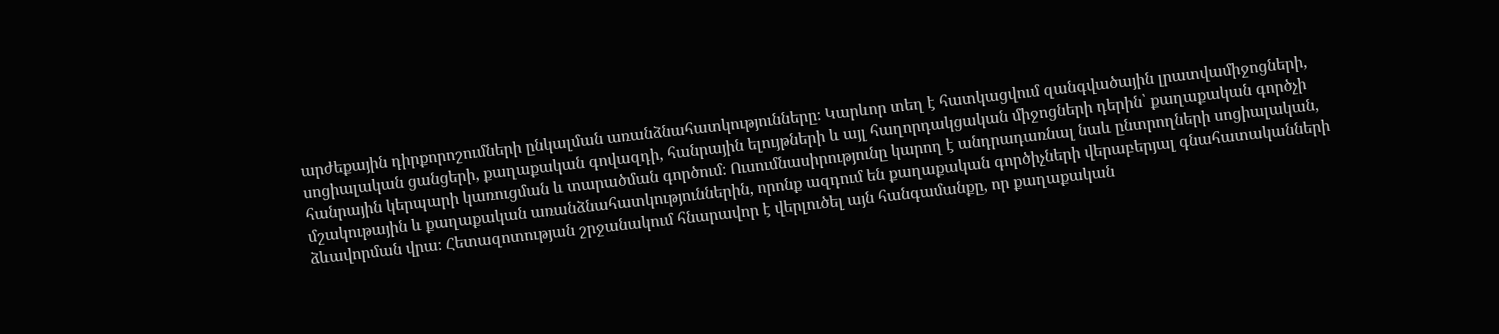արժեքային դիրքորոշումների ընկալման առանձնահատկությունները։ Կարևոր տեղ է հատկացվում զանգվածային լրատվամիջոցների, սոցիալական ցանցերի, քաղաքական գովազդի, հանրային ելույթների և այլ հաղորդակցական միջոցների դերին՝ քաղաքական գործչի հանրային կերպարի կառուցման և տարածման գործում։ Ուսումնասիրությունը կարող է անդրադառնալ նաև ընտրողների սոցիալական, մշակութային և քաղաքական առանձնահատկություններին, որոնք ազդում են քաղաքական գործիչների վերաբերյալ գնահատականների ձևավորման վրա։ Հետազոտության շրջանակում հնարավոր է վերլուծել այն հանգամանքը, որ քաղաքական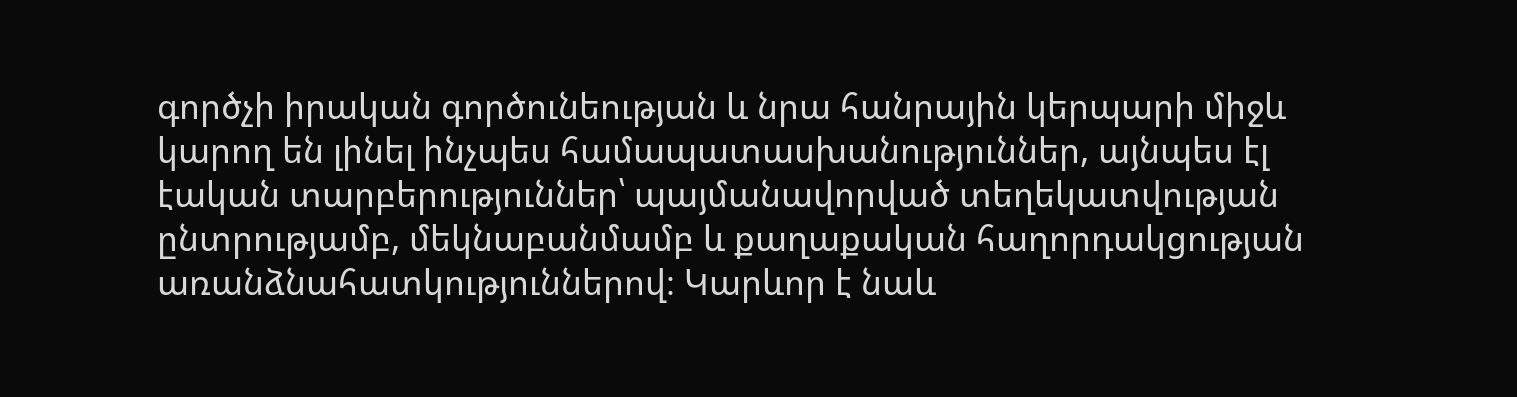գործչի իրական գործունեության և նրա հանրային կերպարի միջև կարող են լինել ինչպես համապատասխանություններ, այնպես էլ էական տարբերություններ՝ պայմանավորված տեղեկատվության ընտրությամբ, մեկնաբանմամբ և քաղաքական հաղորդակցության առանձնահատկություններով։ Կարևոր է նաև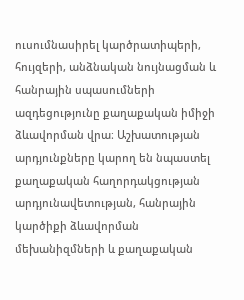ուսումնասիրել կարծրատիպերի, հույզերի, անձնական նույնացման և հանրային սպասումների ազդեցությունը քաղաքական իմիջի ձևավորման վրա։ Աշխատության արդյունքները կարող են նպաստել քաղաքական հաղորդակցության արդյունավետության, հանրային կարծիքի ձևավորման մեխանիզմների և քաղաքական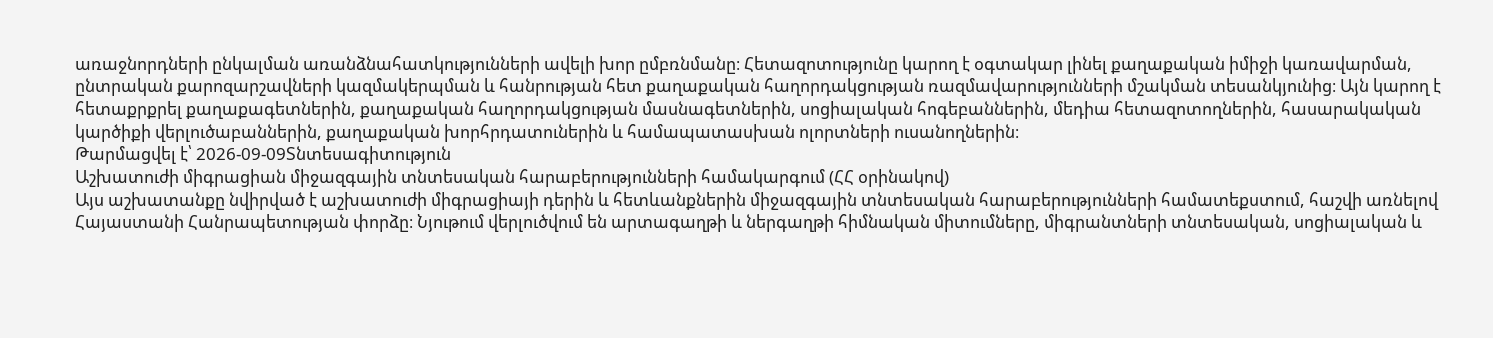առաջնորդների ընկալման առանձնահատկությունների ավելի խոր ըմբռնմանը։ Հետազոտությունը կարող է օգտակար լինել քաղաքական իմիջի կառավարման, ընտրական քարոզարշավների կազմակերպման և հանրության հետ քաղաքական հաղորդակցության ռազմավարությունների մշակման տեսանկյունից։ Այն կարող է հետաքրքրել քաղաքագետներին, քաղաքական հաղորդակցության մասնագետներին, սոցիալական հոգեբաններին, մեդիա հետազոտողներին, հասարակական կարծիքի վերլուծաբաններին, քաղաքական խորհրդատուներին և համապատասխան ոլորտների ուսանողներին։
Թարմացվել է՝ 2026-09-09Տնտեսագիտություն
Աշխատուժի միգրացիան միջազգային տնտեսական հարաբերությունների համակարգում (ՀՀ օրինակով)
Այս աշխատանքը նվիրված է աշխատուժի միգրացիայի դերին և հետևանքներին միջազգային տնտեսական հարաբերությունների համատեքստում, հաշվի առնելով Հայաստանի Հանրապետության փորձը։ Նյութում վերլուծվում են արտագաղթի և ներգաղթի հիմնական միտումները, միգրանտների տնտեսական, սոցիալական և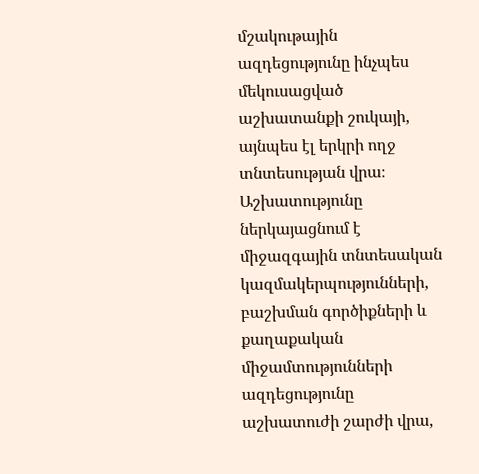մշակութային ազդեցությունը ինչպես մեկուսացված աշխատանքի շուկայի, այնպես էլ երկրի ողջ տնտեսության վրա։ Աշխատությունը ներկայացնում է միջազգային տնտեսական կազմակերպությունների, բաշխման գործիքների և քաղաքական միջամտությունների ազդեցությունը աշխատուժի շարժի վրա,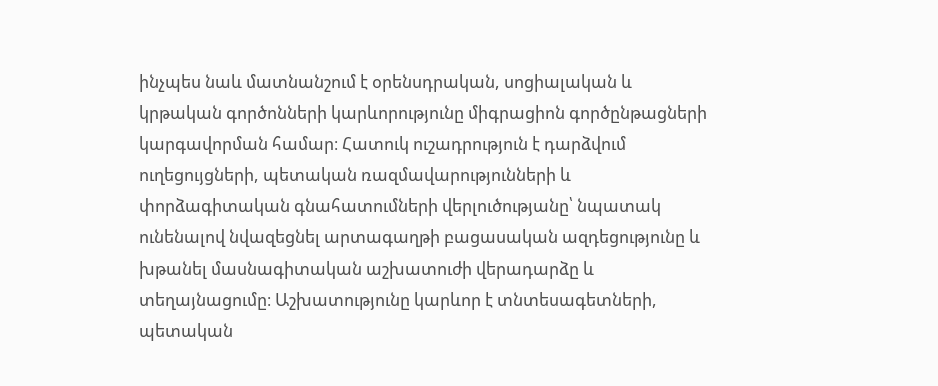ինչպես նաև մատնանշում է օրենսդրական, սոցիալական և կրթական գործոնների կարևորությունը միգրացիոն գործընթացների կարգավորման համար։ Հատուկ ուշադրություն է դարձվում ուղեցույցների, պետական ռազմավարությունների և փորձագիտական գնահատումների վերլուծությանը՝ նպատակ ունենալով նվազեցնել արտագաղթի բացասական ազդեցությունը և խթանել մասնագիտական աշխատուժի վերադարձը և տեղայնացումը։ Աշխատությունը կարևոր է տնտեսագետների, պետական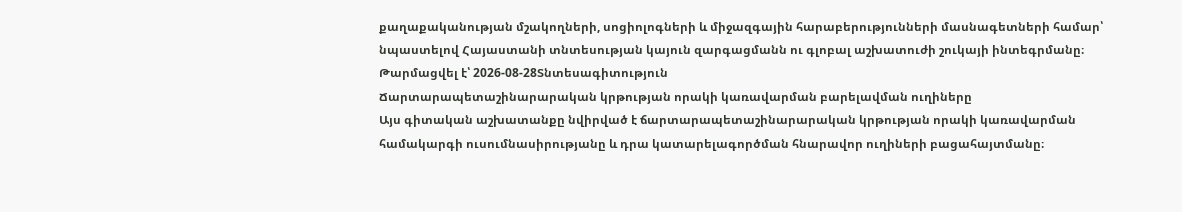քաղաքականության մշակողների, սոցիոլոգների և միջազգային հարաբերությունների մասնագետների համար՝ նպաստելով Հայաստանի տնտեսության կայուն զարգացմանն ու գլոբալ աշխատուժի շուկայի ինտեգրմանը։
Թարմացվել է՝ 2026-08-28Տնտեսագիտություն
Ճարտարապետաշինարարական կրթության որակի կառավարման բարելավման ուղիները
Այս գիտական աշխատանքը նվիրված է ճարտարապետաշինարարական կրթության որակի կառավարման համակարգի ուսումնասիրությանը և դրա կատարելագործման հնարավոր ուղիների բացահայտմանը։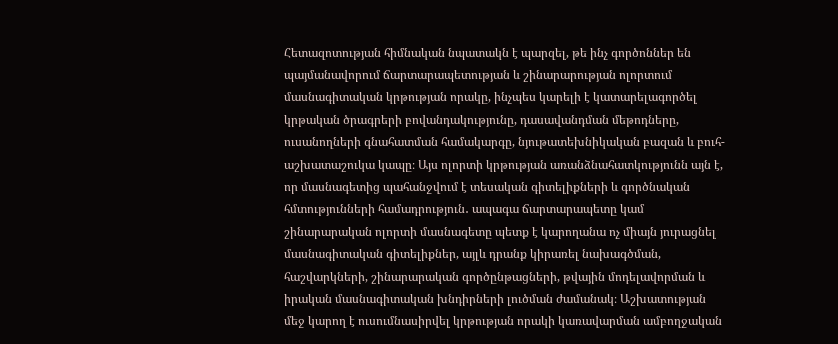Հետազոտության հիմնական նպատակն է պարզել, թե ինչ գործոններ են պայմանավորում ճարտարապետության և շինարարության ոլորտում մասնագիտական կրթության որակը, ինչպես կարելի է կատարելագործել կրթական ծրագրերի բովանդակությունը, դասավանդման մեթոդները, ուսանողների գնահատման համակարգը, նյութատեխնիկական բազան և բուհ-աշխատաշուկա կապը։ Այս ոլորտի կրթության առանձնահատկությունն այն է, որ մասնագետից պահանջվում է տեսական գիտելիքների և գործնական հմտությունների համադրություն․ ապագա ճարտարապետը կամ շինարարական ոլորտի մասնագետը պետք է կարողանա ոչ միայն յուրացնել մասնագիտական գիտելիքներ, այլև դրանք կիրառել նախագծման, հաշվարկների, շինարարական գործընթացների, թվային մոդելավորման և իրական մասնագիտական խնդիրների լուծման ժամանակ։ Աշխատության մեջ կարող է ուսումնասիրվել կրթության որակի կառավարման ամբողջական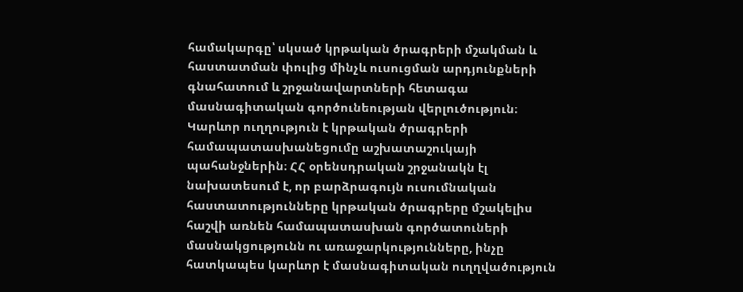համակարգը՝ սկսած կրթական ծրագրերի մշակման և հաստատման փուլից մինչև ուսուցման արդյունքների գնահատում և շրջանավարտների հետագա մասնագիտական գործունեության վերլուծություն։ Կարևոր ուղղություն է կրթական ծրագրերի համապատասխանեցումը աշխատաշուկայի պահանջներին։ ՀՀ օրենսդրական շրջանակն էլ նախատեսում է, որ բարձրագույն ուսումնական հաստատությունները կրթական ծրագրերը մշակելիս հաշվի առնեն համապատասխան գործատուների մասնակցությունն ու առաջարկությունները, ինչը հատկապես կարևոր է մասնագիտական ուղղվածություն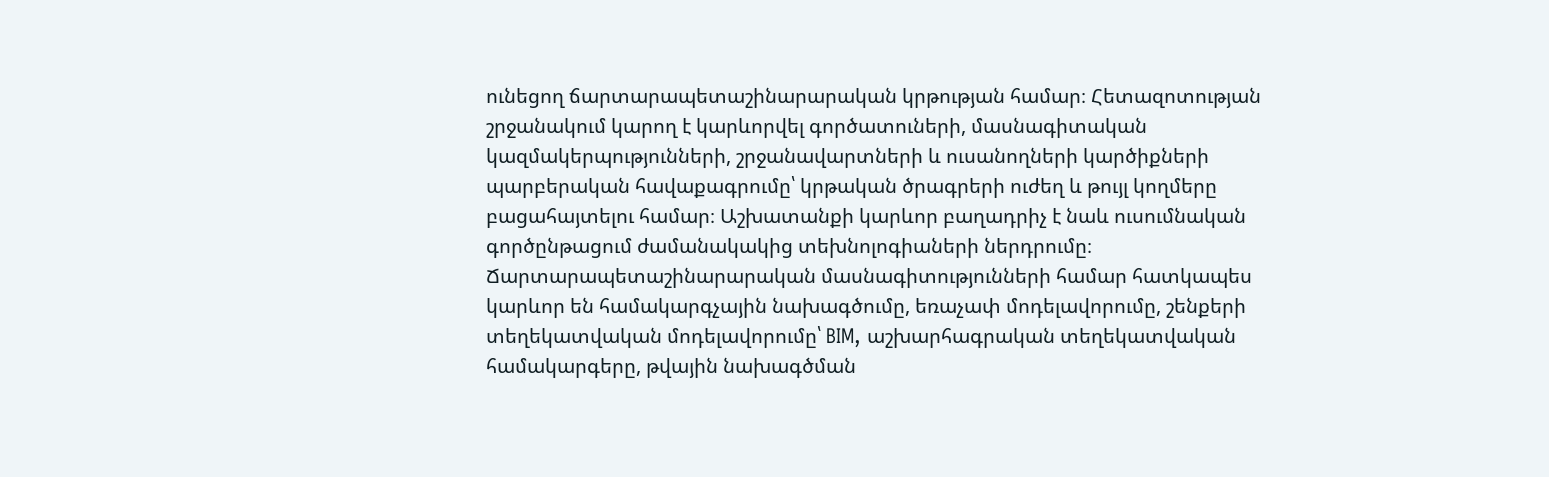ունեցող ճարտարապետաշինարարական կրթության համար։ Հետազոտության շրջանակում կարող է կարևորվել գործատուների, մասնագիտական կազմակերպությունների, շրջանավարտների և ուսանողների կարծիքների պարբերական հավաքագրումը՝ կրթական ծրագրերի ուժեղ և թույլ կողմերը բացահայտելու համար։ Աշխատանքի կարևոր բաղադրիչ է նաև ուսումնական գործընթացում ժամանակակից տեխնոլոգիաների ներդրումը։ Ճարտարապետաշինարարական մասնագիտությունների համար հատկապես կարևոր են համակարգչային նախագծումը, եռաչափ մոդելավորումը, շենքերի տեղեկատվական մոդելավորումը՝ BIM, աշխարհագրական տեղեկատվական համակարգերը, թվային նախագծման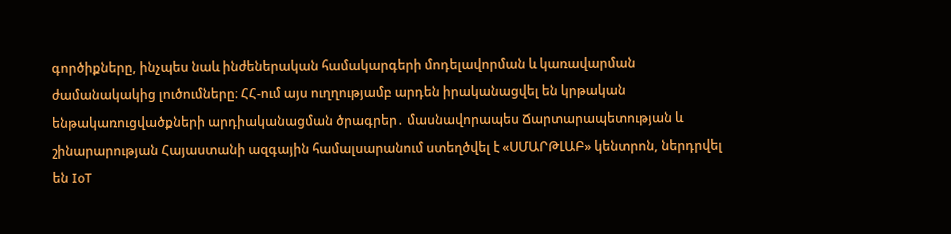գործիքները, ինչպես նաև ինժեներական համակարգերի մոդելավորման և կառավարման ժամանակակից լուծումները։ ՀՀ-ում այս ուղղությամբ արդեն իրականացվել են կրթական ենթակառուցվածքների արդիականացման ծրագրեր․ մասնավորապես Ճարտարապետության և շինարարության Հայաստանի ազգային համալսարանում ստեղծվել է «ՍՄԱՐԹԼԱԲ» կենտրոն, ներդրվել են IoT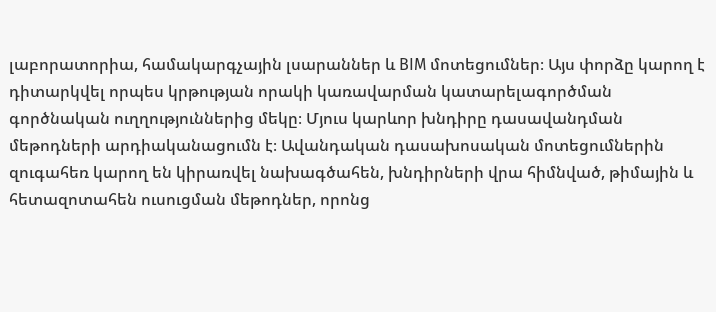լաբորատորիա, համակարգչային լսարաններ և BIM մոտեցումներ։ Այս փորձը կարող է դիտարկվել որպես կրթության որակի կառավարման կատարելագործման գործնական ուղղություններից մեկը։ Մյուս կարևոր խնդիրը դասավանդման մեթոդների արդիականացումն է։ Ավանդական դասախոսական մոտեցումներին զուգահեռ կարող են կիրառվել նախագծահեն, խնդիրների վրա հիմնված, թիմային և հետազոտահեն ուսուցման մեթոդներ, որոնց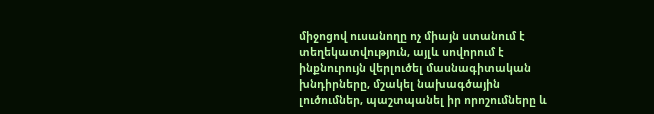միջոցով ուսանողը ոչ միայն ստանում է տեղեկատվություն, այլև սովորում է ինքնուրույն վերլուծել մասնագիտական խնդիրները, մշակել նախագծային լուծումներ, պաշտպանել իր որոշումները և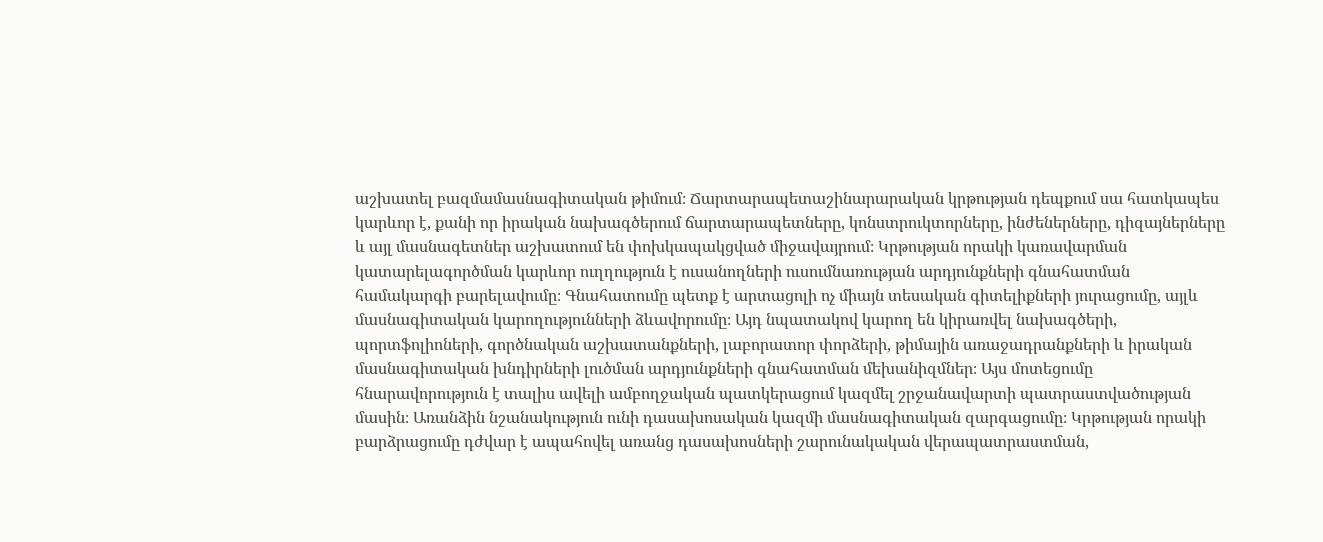աշխատել բազմամասնագիտական թիմում։ Ճարտարապետաշինարարական կրթության դեպքում սա հատկապես կարևոր է, քանի որ իրական նախագծերում ճարտարապետները, կոնստրուկտորները, ինժեներները, դիզայներները և այլ մասնագետներ աշխատում են փոխկապակցված միջավայրում։ Կրթության որակի կառավարման կատարելագործման կարևոր ուղղություն է ուսանողների ուսումնառության արդյունքների գնահատման համակարգի բարելավումը։ Գնահատումը պետք է արտացոլի ոչ միայն տեսական գիտելիքների յուրացումը, այլև մասնագիտական կարողությունների ձևավորումը։ Այդ նպատակով կարող են կիրառվել նախագծերի, պորտֆոլիոների, գործնական աշխատանքների, լաբորատոր փորձերի, թիմային առաջադրանքների և իրական մասնագիտական խնդիրների լուծման արդյունքների գնահատման մեխանիզմներ։ Այս մոտեցումը հնարավորություն է տալիս ավելի ամբողջական պատկերացում կազմել շրջանավարտի պատրաստվածության մասին։ Առանձին նշանակություն ունի դասախոսական կազմի մասնագիտական զարգացումը։ Կրթության որակի բարձրացումը դժվար է ապահովել առանց դասախոսների շարունակական վերապատրաստման,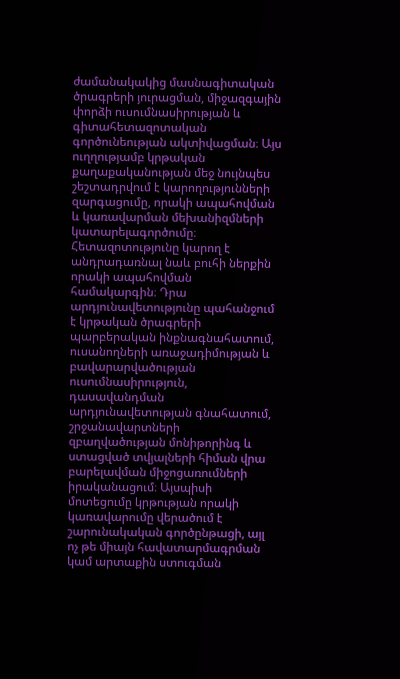ժամանակակից մասնագիտական ծրագրերի յուրացման, միջազգային փորձի ուսումնասիրության և գիտահետազոտական գործունեության ակտիվացման։ Այս ուղղությամբ կրթական քաղաքականության մեջ նույնպես շեշտադրվում է կարողությունների զարգացումը, որակի ապահովման և կառավարման մեխանիզմների կատարելագործումը։ Հետազոտությունը կարող է անդրադառնալ նաև բուհի ներքին որակի ապահովման համակարգին։ Դրա արդյունավետությունը պահանջում է կրթական ծրագրերի պարբերական ինքնագնահատում, ուսանողների առաջադիմության և բավարարվածության ուսումնասիրություն, դասավանդման արդյունավետության գնահատում, շրջանավարտների զբաղվածության մոնիթորինգ և ստացված տվյալների հիման վրա բարելավման միջոցառումների իրականացում։ Այսպիսի մոտեցումը կրթության որակի կառավարումը վերածում է շարունակական գործընթացի, այլ ոչ թե միայն հավատարմագրման կամ արտաքին ստուգման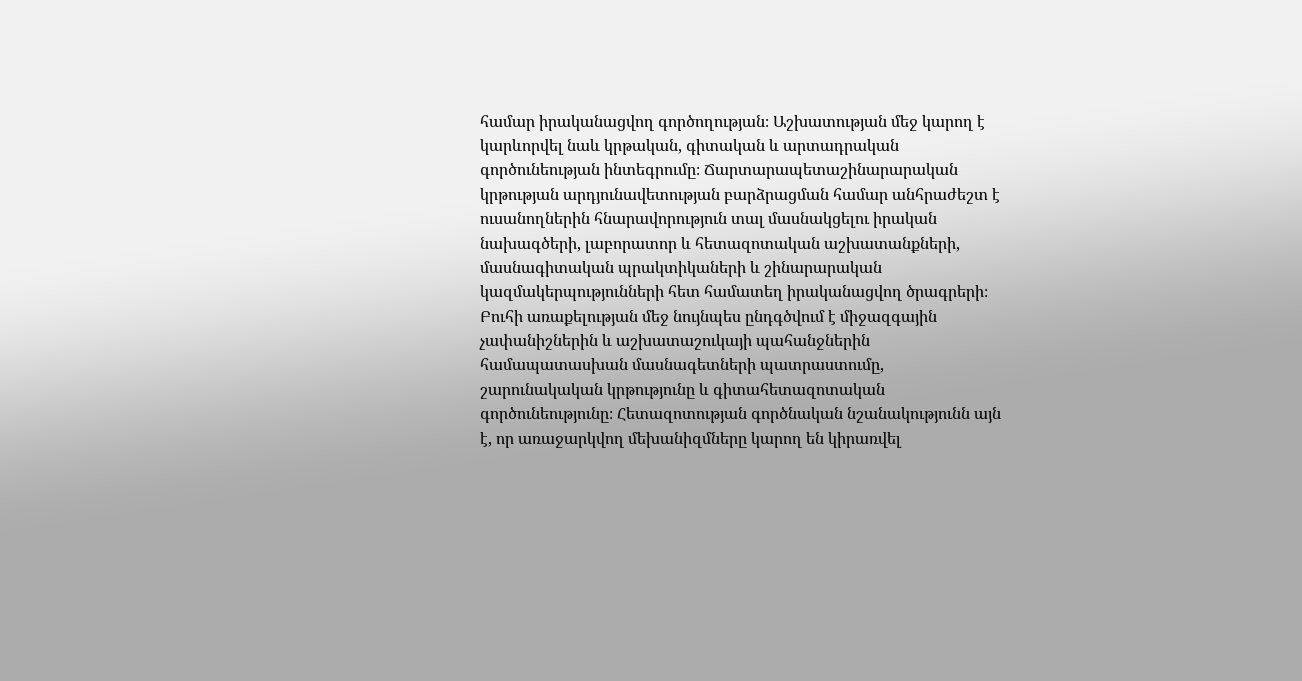համար իրականացվող գործողության։ Աշխատության մեջ կարող է կարևորվել նաև կրթական, գիտական և արտադրական գործունեության ինտեգրումը։ Ճարտարապետաշինարարական կրթության արդյունավետության բարձրացման համար անհրաժեշտ է ուսանողներին հնարավորություն տալ մասնակցելու իրական նախագծերի, լաբորատոր և հետազոտական աշխատանքների, մասնագիտական պրակտիկաների և շինարարական կազմակերպությունների հետ համատեղ իրականացվող ծրագրերի։ Բուհի առաքելության մեջ նույնպես ընդգծվում է միջազգային չափանիշներին և աշխատաշուկայի պահանջներին համապատասխան մասնագետների պատրաստումը, շարունակական կրթությունը և գիտահետազոտական գործունեությունը։ Հետազոտության գործնական նշանակությունն այն է, որ առաջարկվող մեխանիզմները կարող են կիրառվել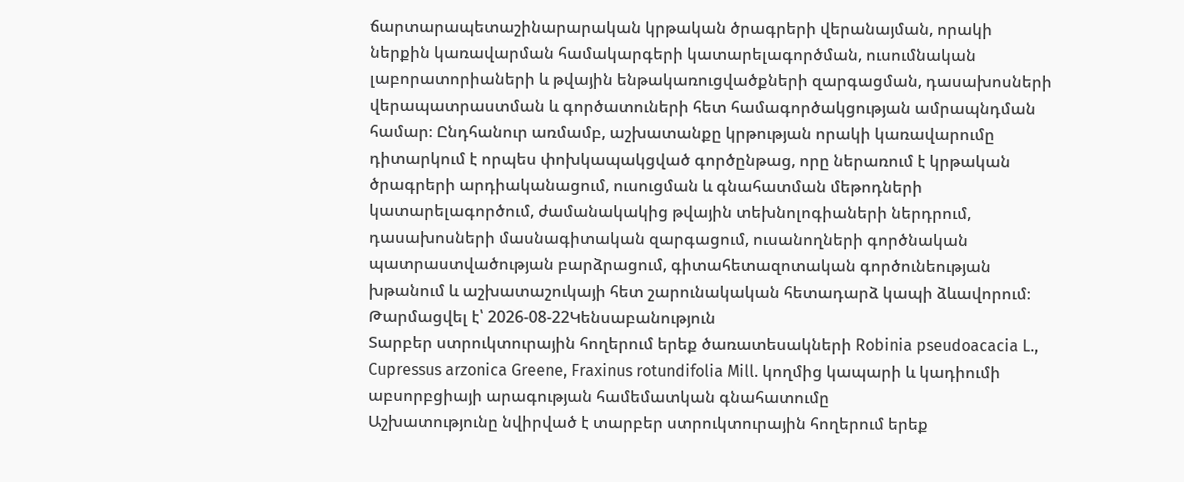ճարտարապետաշինարարական կրթական ծրագրերի վերանայման, որակի ներքին կառավարման համակարգերի կատարելագործման, ուսումնական լաբորատորիաների և թվային ենթակառուցվածքների զարգացման, դասախոսների վերապատրաստման և գործատուների հետ համագործակցության ամրապնդման համար։ Ընդհանուր առմամբ, աշխատանքը կրթության որակի կառավարումը դիտարկում է որպես փոխկապակցված գործընթաց, որը ներառում է կրթական ծրագրերի արդիականացում, ուսուցման և գնահատման մեթոդների կատարելագործում, ժամանակակից թվային տեխնոլոգիաների ներդրում, դասախոսների մասնագիտական զարգացում, ուսանողների գործնական պատրաստվածության բարձրացում, գիտահետազոտական գործունեության խթանում և աշխատաշուկայի հետ շարունակական հետադարձ կապի ձևավորում։
Թարմացվել է՝ 2026-08-22Կենսաբանություն
Տարբեր ստրուկտուրային հողերում երեք ծառատեսակների Robinia pseudoacacia L., Cupressus arzonica Greene, Fraxinus rotundifolia Mill. կողմից կապարի և կադիումի աբսորբցիայի արագության համեմատկան գնահատումը
Աշխատությունը նվիրված է տարբեր ստրուկտուրային հողերում երեք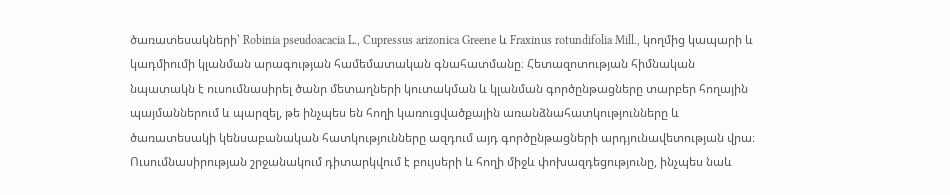ծառատեսակների՝ Robinia pseudoacacia L., Cupressus arizonica Greene և Fraxinus rotundifolia Mill., կողմից կապարի և կադմիումի կլանման արագության համեմատական գնահատմանը։ Հետազոտության հիմնական նպատակն է ուսումնասիրել ծանր մետաղների կուտակման և կլանման գործընթացները տարբեր հողային պայմաններում և պարզել, թե ինչպես են հողի կառուցվածքային առանձնահատկությունները և ծառատեսակի կենսաբանական հատկությունները ազդում այդ գործընթացների արդյունավետության վրա։ Ուսումնասիրության շրջանակում դիտարկվում է բույսերի և հողի միջև փոխազդեցությունը, ինչպես նաև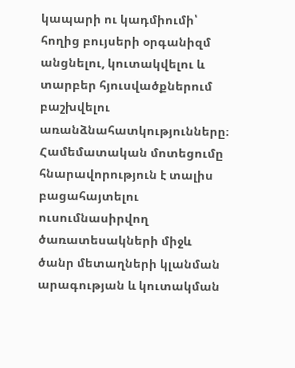կապարի ու կադմիումի՝ հողից բույսերի օրգանիզմ անցնելու, կուտակվելու և տարբեր հյուսվածքներում բաշխվելու առանձնահատկությունները։ Համեմատական մոտեցումը հնարավորություն է տալիս բացահայտելու ուսումնասիրվող ծառատեսակների միջև ծանր մետաղների կլանման արագության և կուտակման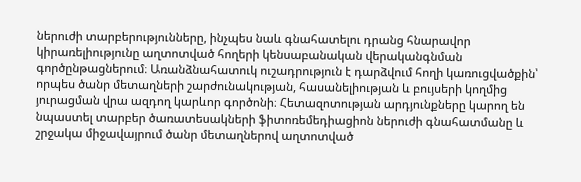ներուժի տարբերությունները, ինչպես նաև գնահատելու դրանց հնարավոր կիրառելիությունը աղտոտված հողերի կենսաբանական վերականգնման գործընթացներում։ Առանձնահատուկ ուշադրություն է դարձվում հողի կառուցվածքին՝ որպես ծանր մետաղների շարժունակության, հասանելիության և բույսերի կողմից յուրացման վրա ազդող կարևոր գործոնի։ Հետազոտության արդյունքները կարող են նպաստել տարբեր ծառատեսակների ֆիտոռեմեդիացիոն ներուժի գնահատմանը և շրջակա միջավայրում ծանր մետաղներով աղտոտված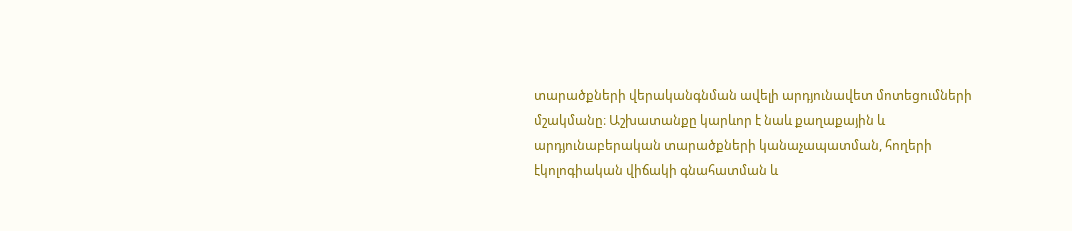տարածքների վերականգնման ավելի արդյունավետ մոտեցումների մշակմանը։ Աշխատանքը կարևոր է նաև քաղաքային և արդյունաբերական տարածքների կանաչապատման, հողերի էկոլոգիական վիճակի գնահատման և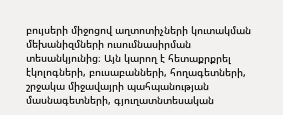բույսերի միջոցով աղտոտիչների կուտակման մեխանիզմների ուսումնասիրման տեսանկյունից։ Այն կարող է հետաքրքրել էկոլոգների, բուսաբանների, հողագետների, շրջակա միջավայրի պահպանության մասնագետների, գյուղատնտեսական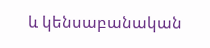և կենսաբանական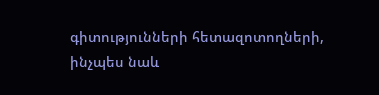գիտությունների հետազոտողների, ինչպես նաև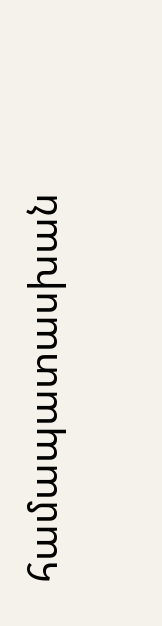համապատասխան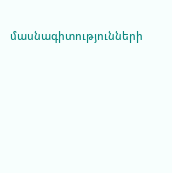մասնագիտությունների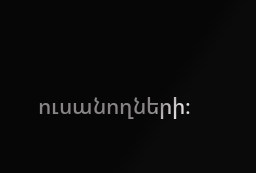ուսանողների։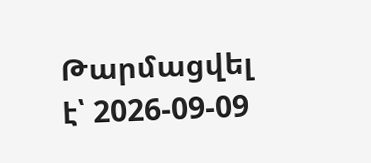Թարմացվել է՝ 2026-09-09